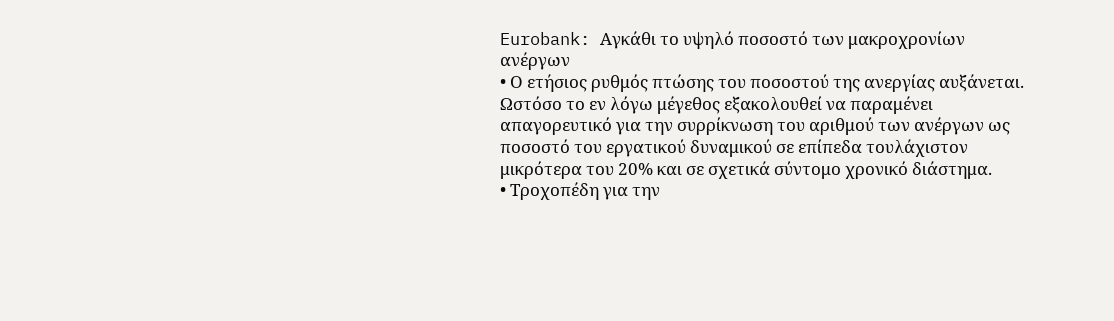Eurobank: Αγκάθι το υψηλό ποσοστό των μακροχρονίων ανέργων
• Ο ετήσιος ρυθμός πτώσης του ποσοστού της ανεργίας αυξάνεται. Ωστόσο το εν λόγω μέγεθος εξακολουθεί να παραμένει απαγορευτικό για την συρρίκνωση του αριθμού των ανέργων ως ποσοστό του εργατικού δυναμικού σε επίπεδα τουλάχιστον μικρότερα του 20% και σε σχετικά σύντομο χρονικό διάστημα.
• Τροχοπέδη για την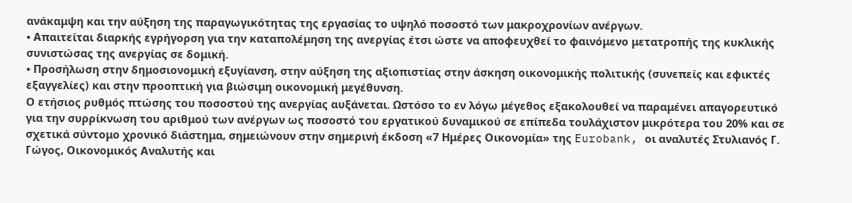ανάκαμψη και την αύξηση της παραγωγικότητας της εργασίας το υψηλό ποσοστό των μακροχρονίων ανέργων.
• Απαιτείται διαρκής εγρήγορση για την καταπολέμηση της ανεργίας έτσι ώστε να αποφευχθεί το φαινόμενο μετατροπής της κυκλικής συνιστώσας της ανεργίας σε δομική.
• Προσήλωση στην δημοσιονομική εξυγίανση, στην αύξηση της αξιοπιστίας στην άσκηση οικονομικής πολιτικής (συνεπείς και εφικτές εξαγγελίες) και στην προοπτική για βιώσιμη οικονομική μεγέθυνση.
Ο ετήσιος ρυθμός πτώσης του ποσοστού της ανεργίας αυξάνεται. Ωστόσο το εν λόγω μέγεθος εξακολουθεί να παραμένει απαγορευτικό για την συρρίκνωση του αριθμού των ανέργων ως ποσοστό του εργατικού δυναμικού σε επίπεδα τουλάχιστον μικρότερα του 20% και σε σχετικά σύντομο χρονικό διάστημα, σημειώνουν στην σημερινή έκδοση «7 Ημέρες Οικονομία» της Eurobank, οι αναλυτές Στυλιανός Γ. Γώγος, Οικονομικός Αναλυτής και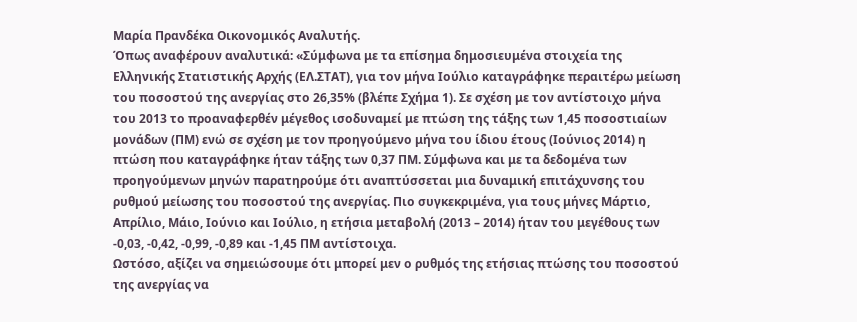Μαρία Πρανδέκα Οικονομικός Αναλυτής.
Όπως αναφέρουν αναλυτικά: «Σύμφωνα με τα επίσημα δημοσιευμένα στοιχεία της Ελληνικής Στατιστικής Αρχής (ΕΛ.ΣΤΑΤ), για τον μήνα Ιούλιο καταγράφηκε περαιτέρω μείωση του ποσοστού της ανεργίας στο 26,35% (βλέπε Σχήμα 1). Σε σχέση με τον αντίστοιχο μήνα του 2013 το προαναφερθέν μέγεθος ισοδυναμεί με πτώση της τάξης των 1,45 ποσοστιαίων μονάδων (ΠΜ) ενώ σε σχέση με τον προηγούμενο μήνα του ίδιου έτους (Ιούνιος 2014) η πτώση που καταγράφηκε ήταν τάξης των 0,37 ΠΜ. Σύμφωνα και με τα δεδομένα των προηγούμενων μηνών παρατηρούμε ότι αναπτύσσεται μια δυναμική επιτάχυνσης του ρυθμού μείωσης του ποσοστού της ανεργίας. Πιο συγκεκριμένα, για τους μήνες Μάρτιο, Απρίλιο, Μάιο, Ιούνιο και Ιούλιο, η ετήσια μεταβολή (2013 – 2014) ήταν του μεγέθους των -0,03, -0,42, -0,99, -0,89 και -1,45 ΠΜ αντίστοιχα.
Ωστόσο, αξίζει να σημειώσουμε ότι μπορεί μεν ο ρυθμός της ετήσιας πτώσης του ποσοστού της ανεργίας να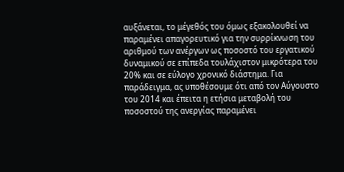αυξάνεται, το μέγεθός του όμως εξακολουθεί να παραμένει απαγορευτικό για την συρρίκνωση του αριθμού των ανέργων ως ποσοστό του εργατικού δυναμικού σε επίπεδα τουλάχιστον μικρότερα του 20% και σε εύλογο χρονικό διάστημα. Για παράδειγμα, ας υποθέσουμε ότι από τον Αύγουστο του 2014 και έπειτα η ετήσια μεταβολή του ποσοστού της ανεργίας παραμένει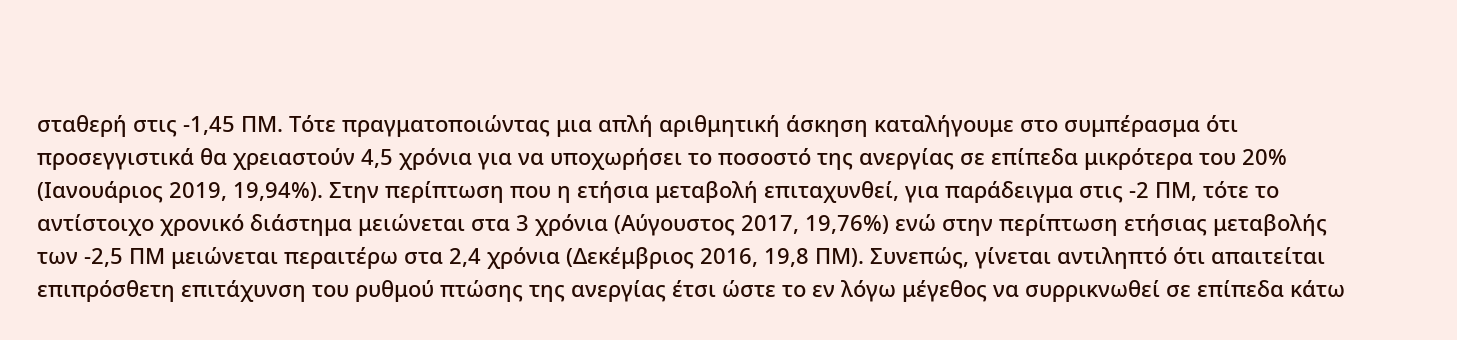σταθερή στις -1,45 ΠΜ. Τότε πραγματοποιώντας μια απλή αριθμητική άσκηση καταλήγουμε στο συμπέρασμα ότι προσεγγιστικά θα χρειαστούν 4,5 χρόνια για να υποχωρήσει το ποσοστό της ανεργίας σε επίπεδα μικρότερα του 20% (Ιανουάριος 2019, 19,94%). Στην περίπτωση που η ετήσια μεταβολή επιταχυνθεί, για παράδειγμα στις -2 ΠΜ, τότε το αντίστοιχο χρονικό διάστημα μειώνεται στα 3 χρόνια (Αύγουστος 2017, 19,76%) ενώ στην περίπτωση ετήσιας μεταβολής των -2,5 ΠΜ μειώνεται περαιτέρω στα 2,4 χρόνια (Δεκέμβριος 2016, 19,8 ΠΜ). Συνεπώς, γίνεται αντιληπτό ότι απαιτείται επιπρόσθετη επιτάχυνση του ρυθμού πτώσης της ανεργίας έτσι ώστε το εν λόγω μέγεθος να συρρικνωθεί σε επίπεδα κάτω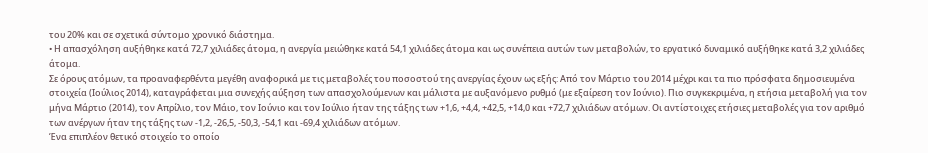του 20% και σε σχετικά σύντομο χρονικό διάστημα.
• Η απασχόληση αυξήθηκε κατά 72,7 χιλιάδες άτομα, η ανεργία μειώθηκε κατά 54,1 χιλιάδες άτομα και ως συνέπεια αυτών των μεταβολών, το εργατικό δυναμικό αυξήθηκε κατά 3,2 χιλιάδες άτομα.
Σε όρους ατόμων, τα προαναφερθέντα μεγέθη αναφορικά με τις μεταβολές του ποσοστού της ανεργίας έχουν ως εξής: Από τον Μάρτιο του 2014 μέχρι και τα πιο πρόσφατα δημοσιευμένα στοιχεία (Ιούλιος 2014), καταγράφεται μια συνεχής αύξηση των απασχολούμενων και μάλιστα με αυξανόμενο ρυθμό (με εξαίρεση τον Ιούνιο). Πιο συγκεκριμένα, η ετήσια μεταβολή για τον μήνα Μάρτιο (2014), τον Απρίλιο, τον Μάιο, τον Ιούνιο και τον Ιούλιο ήταν της τάξης των +1,6, +4,4, +42,5, +14,0 και +72,7 χιλιάδων ατόμων. Οι αντίστοιχες ετήσιες μεταβολές για τον αριθμό των ανέργων ήταν της τάξης των -1,2, -26,5, -50,3, -54,1 και -69,4 χιλιάδων ατόμων.
Ένα επιπλέον θετικό στοιχείο το οποίο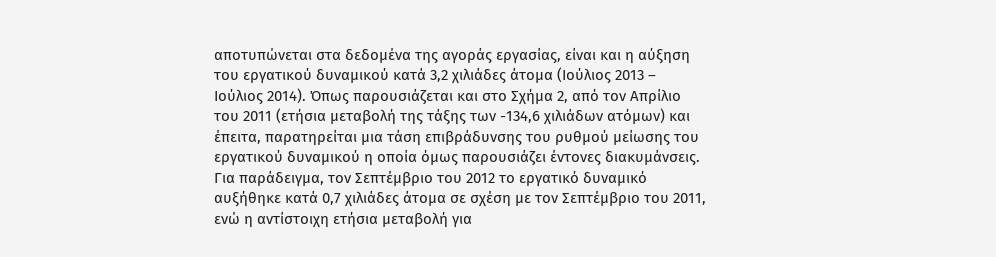αποτυπώνεται στα δεδομένα της αγοράς εργασίας, είναι και η αύξηση του εργατικού δυναμικού κατά 3,2 χιλιάδες άτομα (Ιούλιος 2013 – Ιούλιος 2014). Όπως παρουσιάζεται και στο Σχήμα 2, από τον Απρίλιο του 2011 (ετήσια μεταβολή της τάξης των -134,6 χιλιάδων ατόμων) και έπειτα, παρατηρείται μια τάση επιβράδυνσης του ρυθμού μείωσης του εργατικού δυναμικού η οποία όμως παρουσιάζει έντονες διακυμάνσεις. Για παράδειγμα, τον Σεπτέμβριο του 2012 το εργατικό δυναμικό αυξήθηκε κατά 0,7 χιλιάδες άτομα σε σχέση με τον Σεπτέμβριο του 2011, ενώ η αντίστοιχη ετήσια μεταβολή για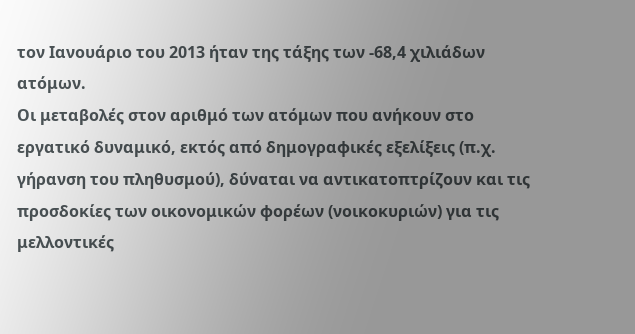τον Ιανουάριο του 2013 ήταν της τάξης των -68,4 χιλιάδων ατόμων.
Οι μεταβολές στον αριθμό των ατόμων που ανήκουν στο εργατικό δυναμικό, εκτός από δημογραφικές εξελίξεις (π.χ. γήρανση του πληθυσμού), δύναται να αντικατοπτρίζουν και τις προσδοκίες των οικονομικών φορέων (νοικοκυριών) για τις μελλοντικές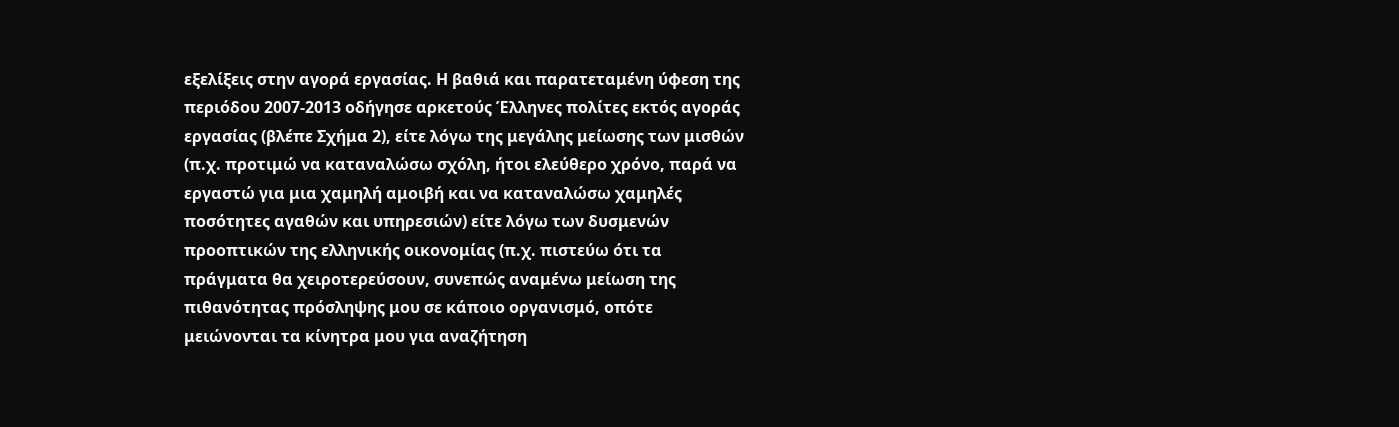εξελίξεις στην αγορά εργασίας. Η βαθιά και παρατεταμένη ύφεση της περιόδου 2007-2013 οδήγησε αρκετούς Έλληνες πολίτες εκτός αγοράς εργασίας (βλέπε Σχήμα 2), είτε λόγω της μεγάλης μείωσης των μισθών (π.χ. προτιμώ να καταναλώσω σχόλη, ήτοι ελεύθερο χρόνο, παρά να εργαστώ για μια χαμηλή αμοιβή και να καταναλώσω χαμηλές ποσότητες αγαθών και υπηρεσιών) είτε λόγω των δυσμενών προοπτικών της ελληνικής οικονομίας (π.χ. πιστεύω ότι τα πράγματα θα χειροτερεύσουν, συνεπώς αναμένω μείωση της πιθανότητας πρόσληψης μου σε κάποιο οργανισμό, οπότε μειώνονται τα κίνητρα μου για αναζήτηση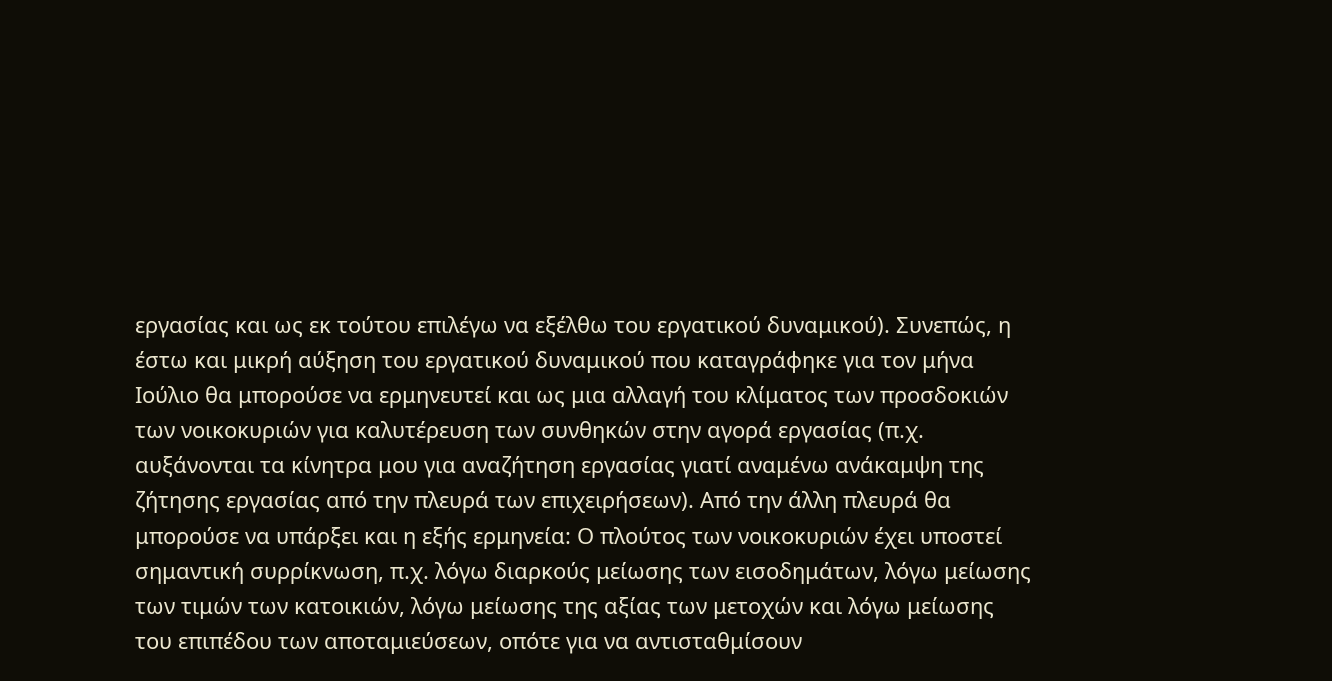εργασίας και ως εκ τούτου επιλέγω να εξέλθω του εργατικού δυναμικού). Συνεπώς, η έστω και μικρή αύξηση του εργατικού δυναμικού που καταγράφηκε για τον μήνα Ιούλιο θα μπορούσε να ερμηνευτεί και ως μια αλλαγή του κλίματος των προσδοκιών των νοικοκυριών για καλυτέρευση των συνθηκών στην αγορά εργασίας (π.χ. αυξάνονται τα κίνητρα μου για αναζήτηση εργασίας γιατί αναμένω ανάκαμψη της ζήτησης εργασίας από την πλευρά των επιχειρήσεων). Από την άλλη πλευρά θα μπορούσε να υπάρξει και η εξής ερμηνεία: Ο πλούτος των νοικοκυριών έχει υποστεί σημαντική συρρίκνωση, π.χ. λόγω διαρκούς μείωσης των εισοδημάτων, λόγω μείωσης των τιμών των κατοικιών, λόγω μείωσης της αξίας των μετοχών και λόγω μείωσης του επιπέδου των αποταμιεύσεων, οπότε για να αντισταθμίσουν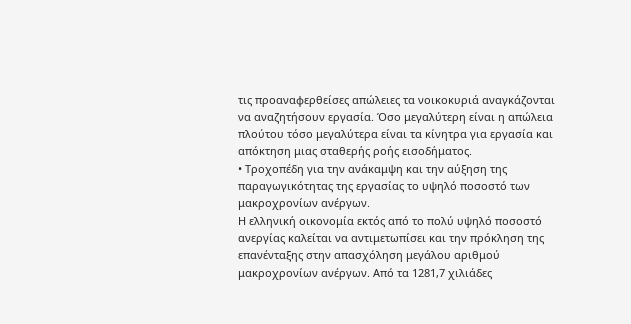τις προαναφερθείσες απώλειες τα νοικοκυριά αναγκάζονται να αναζητήσουν εργασία. Όσο μεγαλύτερη είναι η απώλεια πλούτου τόσο μεγαλύτερα είναι τα κίνητρα για εργασία και απόκτηση μιας σταθερής ροής εισοδήματος.
• Τροχοπέδη για την ανάκαμψη και την αύξηση της παραγωγικότητας της εργασίας το υψηλό ποσοστό των μακροχρονίων ανέργων.
Η ελληνική οικονομία εκτός από το πολύ υψηλό ποσοστό ανεργίας καλείται να αντιμετωπίσει και την πρόκληση της επανένταξης στην απασχόληση μεγάλου αριθμού μακροχρονίων ανέργων. Από τα 1281,7 χιλιάδες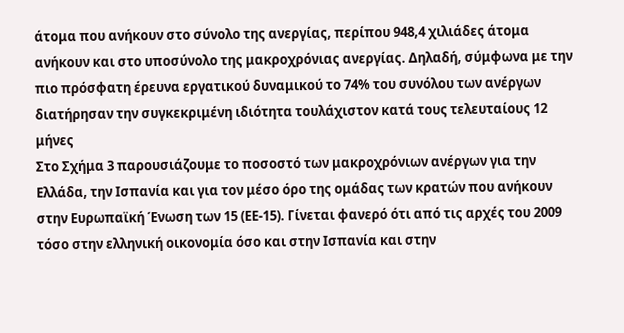άτομα που ανήκουν στο σύνολο της ανεργίας, περίπου 948,4 χιλιάδες άτομα ανήκουν και στο υποσύνολο της μακροχρόνιας ανεργίας. Δηλαδή, σύμφωνα με την πιο πρόσφατη έρευνα εργατικού δυναμικού το 74% του συνόλου των ανέργων διατήρησαν την συγκεκριμένη ιδιότητα τουλάχιστον κατά τους τελευταίους 12 μήνες
Στο Σχήμα 3 παρουσιάζουμε το ποσοστό των μακροχρόνιων ανέργων για την Ελλάδα, την Ισπανία και για τον μέσο όρο της ομάδας των κρατών που ανήκουν στην Ευρωπαϊκή Ένωση των 15 (ΕΕ-15). Γίνεται φανερό ότι από τις αρχές του 2009 τόσο στην ελληνική οικονομία όσο και στην Ισπανία και στην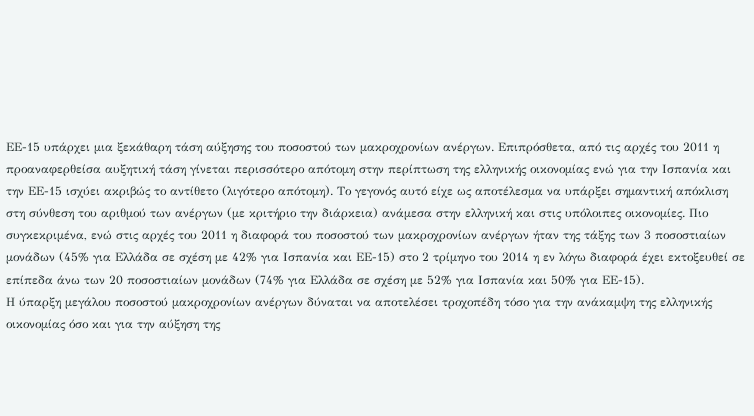ΕΕ-15 υπάρχει μια ξεκάθαρη τάση αύξησης του ποσοστού των μακροχρονίων ανέργων. Επιπρόσθετα, από τις αρχές του 2011 η προαναφερθείσα αυξητική τάση γίνεται περισσότερο απότομη στην περίπτωση της ελληνικής οικονομίας ενώ για την Ισπανία και την ΕΕ-15 ισχύει ακριβώς το αντίθετο (λιγότερο απότομη). Το γεγονός αυτό είχε ως αποτέλεσμα να υπάρξει σημαντική απόκλιση στη σύνθεση του αριθμού των ανέργων (με κριτήριο την διάρκεια) ανάμεσα στην ελληνική και στις υπόλοιπες οικονομίες. Πιο συγκεκριμένα, ενώ στις αρχές του 2011 η διαφορά του ποσοστού των μακροχρονίων ανέργων ήταν της τάξης των 3 ποσοστιαίων μονάδων (45% για Ελλάδα σε σχέση με 42% για Ισπανία και ΕΕ-15) στο 2 τρίμηνο του 2014 η εν λόγω διαφορά έχει εκτοξευθεί σε επίπεδα άνω των 20 ποσοστιαίων μονάδων (74% για Ελλάδα σε σχέση με 52% για Ισπανία και 50% για ΕΕ-15).
Η ύπαρξη μεγάλου ποσοστού μακροχρονίων ανέργων δύναται να αποτελέσει τροχοπέδη τόσο για την ανάκαμψη της ελληνικής οικονομίας όσο και για την αύξηση της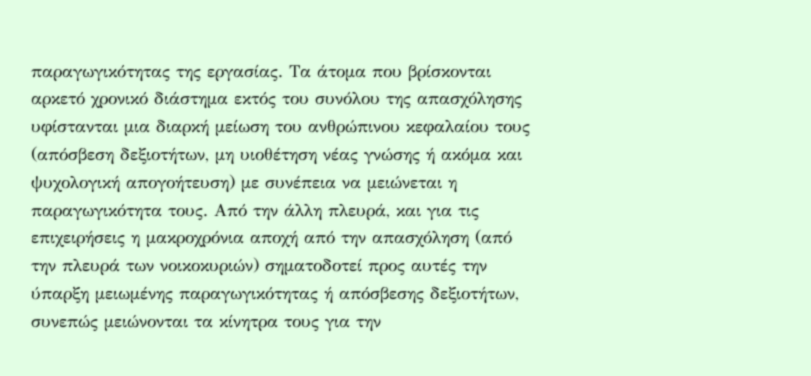παραγωγικότητας της εργασίας. Τα άτομα που βρίσκονται αρκετό χρονικό διάστημα εκτός του συνόλου της απασχόλησης υφίστανται μια διαρκή μείωση του ανθρώπινου κεφαλαίου τους (απόσβεση δεξιοτήτων, μη υιοθέτηση νέας γνώσης ή ακόμα και ψυχολογική απογοήτευση) με συνέπεια να μειώνεται η παραγωγικότητα τους. Από την άλλη πλευρά, και για τις επιχειρήσεις η μακροχρόνια αποχή από την απασχόληση (από την πλευρά των νοικοκυριών) σηματοδοτεί προς αυτές την ύπαρξη μειωμένης παραγωγικότητας ή απόσβεσης δεξιοτήτων, συνεπώς μειώνονται τα κίνητρα τους για την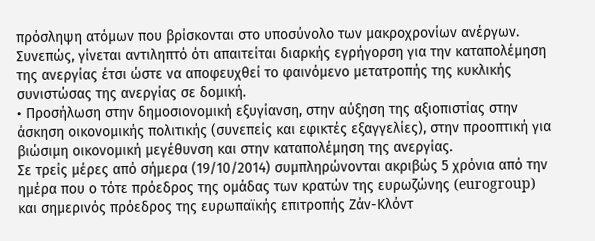πρόσληψη ατόμων που βρίσκονται στο υποσύνολο των μακροχρονίων ανέργων. Συνεπώς, γίνεται αντιληπτό ότι απαιτείται διαρκής εγρήγορση για την καταπολέμηση της ανεργίας έτσι ώστε να αποφευχθεί το φαινόμενο μετατροπής της κυκλικής συνιστώσας της ανεργίας σε δομική.
• Προσήλωση στην δημοσιονομική εξυγίανση, στην αύξηση της αξιοπιστίας στην άσκηση οικονομικής πολιτικής (συνεπείς και εφικτές εξαγγελίες), στην προοπτική για βιώσιμη οικονομική μεγέθυνση και στην καταπολέμηση της ανεργίας.
Σε τρείς μέρες από σήμερα (19/10/2014) συμπληρώνονται ακριβώς 5 χρόνια από την ημέρα που ο τότε πρόεδρος της ομάδας των κρατών της ευρωζώνης (eurogroup) και σημερινός πρόεδρος της ευρωπαϊκής επιτροπής Ζάν-Κλόντ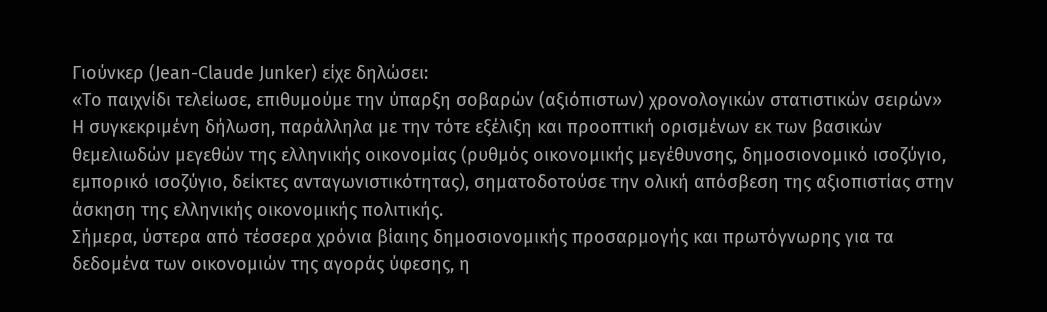Γιούνκερ (Jean-Claude Junker) είχε δηλώσει:
«Το παιχνίδι τελείωσε, επιθυμούμε την ύπαρξη σοβαρών (αξιόπιστων) χρονολογικών στατιστικών σειρών»
Η συγκεκριμένη δήλωση, παράλληλα με την τότε εξέλιξη και προοπτική ορισμένων εκ των βασικών θεμελιωδών μεγεθών της ελληνικής οικονομίας (ρυθμός οικονομικής μεγέθυνσης, δημοσιονομικό ισοζύγιο, εμπορικό ισοζύγιο, δείκτες ανταγωνιστικότητας), σηματοδοτούσε την ολική απόσβεση της αξιοπιστίας στην άσκηση της ελληνικής οικονομικής πολιτικής.
Σήμερα, ύστερα από τέσσερα χρόνια βίαιης δημοσιονομικής προσαρμογής και πρωτόγνωρης για τα δεδομένα των οικονομιών της αγοράς ύφεσης, η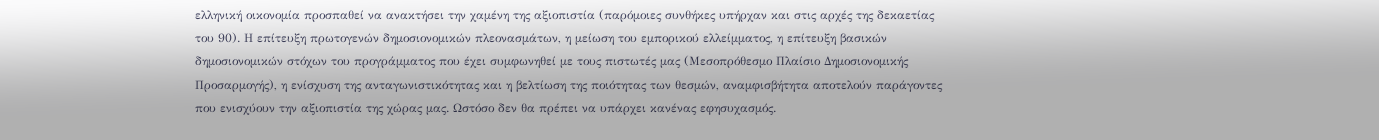ελληνική οικονομία προσπαθεί να ανακτήσει την χαμένη της αξιοπιστία (παρόμοιες συνθήκες υπήρχαν και στις αρχές της δεκαετίας του 90). Η επίτευξη πρωτογενών δημοσιονομικών πλεονασμάτων, η μείωση του εμπορικού ελλείμματος, η επίτευξη βασικών δημοσιονομικών στόχων του προγράμματος που έχει συμφωνηθεί με τους πιστωτές μας (Μεσοπρόθεσμο Πλαίσιο Δημοσιονομικής Προσαρμογής), η ενίσχυση της ανταγωνιστικότητας και η βελτίωση της ποιότητας των θεσμών, αναμφισβήτητα αποτελούν παράγοντες που ενισχύουν την αξιοπιστία της χώρας μας. Ωστόσο δεν θα πρέπει να υπάρχει κανένας εφησυχασμός.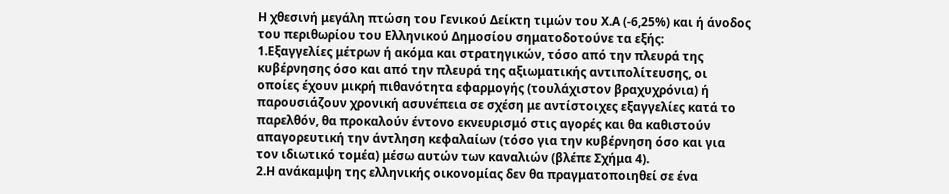Η χθεσινή μεγάλη πτώση του Γενικού Δείκτη τιμών του Χ.Α (-6,25%) και ή άνοδος του περιθωρίου του Ελληνικού Δημοσίου σηματοδοτούνε τα εξής:
1.Εξαγγελίες μέτρων ή ακόμα και στρατηγικών, τόσο από την πλευρά της κυβέρνησης όσο και από την πλευρά της αξιωματικής αντιπολίτευσης, οι οποίες έχουν μικρή πιθανότητα εφαρμογής (τουλάχιστον βραχυχρόνια) ή παρουσιάζουν χρονική ασυνέπεια σε σχέση με αντίστοιχες εξαγγελίες κατά το παρελθόν, θα προκαλούν έντονο εκνευρισμό στις αγορές και θα καθιστούν απαγορευτική την άντληση κεφαλαίων (τόσο για την κυβέρνηση όσο και για τον ιδιωτικό τομέα) μέσω αυτών των καναλιών (βλέπε Σχήμα 4).
2.Η ανάκαμψη της ελληνικής οικονομίας δεν θα πραγματοποιηθεί σε ένα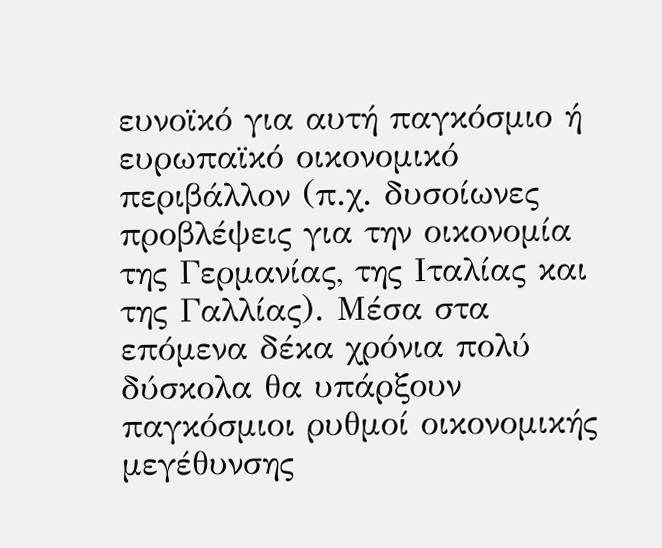ευνοϊκό για αυτή παγκόσμιο ή ευρωπαϊκό οικονομικό περιβάλλον (π.χ. δυσοίωνες προβλέψεις για την οικονομία της Γερμανίας, της Ιταλίας και της Γαλλίας). Μέσα στα επόμενα δέκα χρόνια πολύ δύσκολα θα υπάρξουν παγκόσμιοι ρυθμοί οικονομικής μεγέθυνσης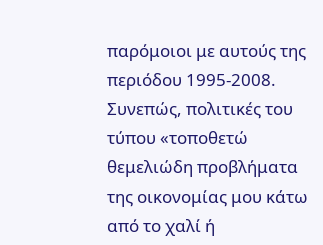παρόμοιοι με αυτούς της περιόδου 1995-2008. Συνεπώς, πολιτικές του τύπου «τοποθετώ θεμελιώδη προβλήματα της οικονομίας μου κάτω από το χαλί ή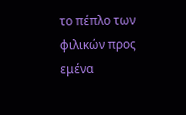το πέπλο των φιλικών προς εμένα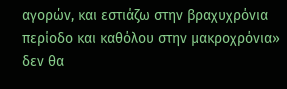αγορών, και εστιάζω στην βραχυχρόνια περίοδο και καθόλου στην μακροχρόνια» δεν θα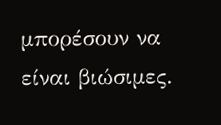μπορέσουν να είναι βιώσιμες.